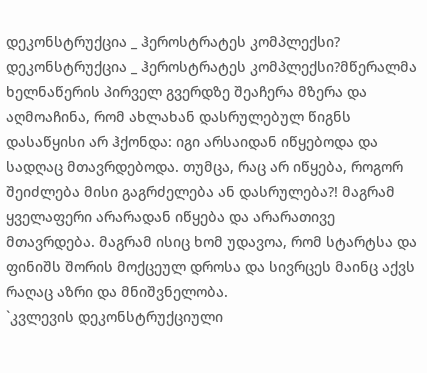დეკონსტრუქცია _ ჰეროსტრატეს კომპლექსი?
დეკონსტრუქცია _ ჰეროსტრატეს კომპლექსი?მწერალმა ხელნაწერის პირველ გვერდზე შეაჩერა მზერა და აღმოაჩინა, რომ ახლახან დასრულებულ წიგნს დასაწყისი არ ჰქონდა: იგი არსაიდან იწყებოდა და სადღაც მთავრდებოდა. თუმცა, რაც არ იწყება, როგორ შეიძლება მისი გაგრძელება ან დასრულება?! მაგრამ ყველაფერი არარადან იწყება და არარათივე მთავრდება. მაგრამ ისიც ხომ უდავოა, რომ სტარტსა და ფინიშს შორის მოქცეულ დროსა და სივრცეს მაინც აქვს რაღაც აზრი და მნიშვნელობა.
`კვლევის დეკონსტრუქციული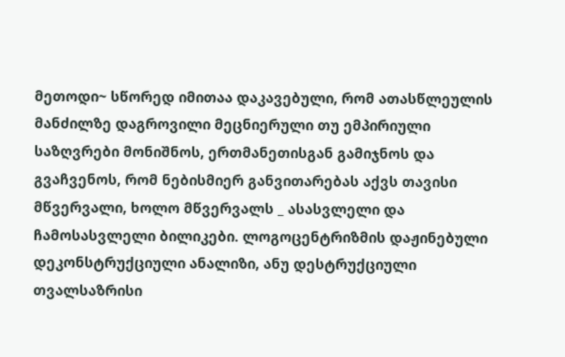მეთოდი~ სწორედ იმითაა დაკავებული, რომ ათასწლეულის მანძილზე დაგროვილი მეცნიერული თუ ემპირიული საზღვრები მონიშნოს, ერთმანეთისგან გამიჯნოს და გვაჩვენოს, რომ ნებისმიერ განვითარებას აქვს თავისი მწვერვალი, ხოლო მწვერვალს _ ასასვლელი და ჩამოსასვლელი ბილიკები. ლოგოცენტრიზმის დაჟინებული დეკონსტრუქციული ანალიზი, ანუ დესტრუქციული თვალსაზრისი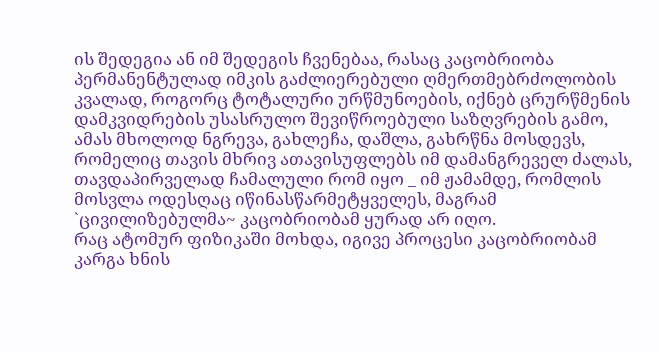ის შედეგია ან იმ შედეგის ჩვენებაა, რასაც კაცობრიობა პერმანენტულად იმკის გაძლიერებული ღმერთმებრძოლობის კვალად, როგორც ტოტალური ურწმუნოების, იქნებ ცრურწმენის დამკვიდრების უსასრულო შევიწროებული საზღვრების გამო, ამას მხოლოდ ნგრევა, გახლეჩა, დაშლა, გახრწნა მოსდევს, რომელიც თავის მხრივ ათავისუფლებს იმ დამანგრეველ ძალას, თავდაპირველად ჩამალული რომ იყო _ იმ ჟამამდე, რომლის მოსვლა ოდესღაც იწინასწარმეტყველეს, მაგრამ `ცივილიზებულმა~ კაცობრიობამ ყურად არ იღო.
რაც ატომურ ფიზიკაში მოხდა, იგივე პროცესი კაცობრიობამ კარგა ხნის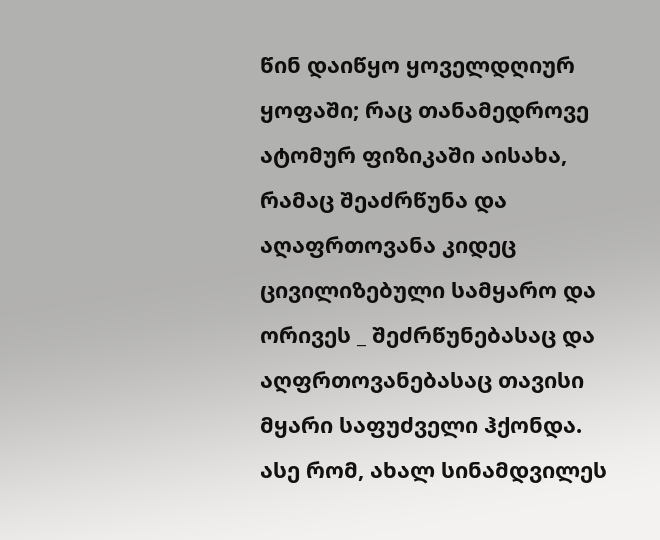წინ დაიწყო ყოველდღიურ ყოფაში; რაც თანამედროვე ატომურ ფიზიკაში აისახა, რამაც შეაძრწუნა და აღაფრთოვანა კიდეც ცივილიზებული სამყარო და ორივეს _ შეძრწუნებასაც და აღფრთოვანებასაც თავისი მყარი საფუძველი ჰქონდა.
ასე რომ, ახალ სინამდვილეს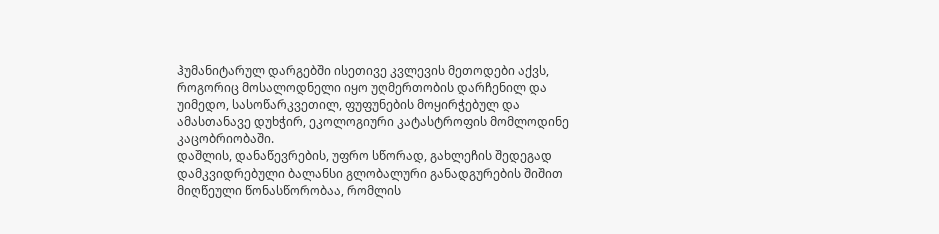ჰუმანიტარულ დარგებში ისეთივე კვლევის მეთოდები აქვს, როგორიც მოსალოდნელი იყო უღმერთობის დარჩენილ და უიმედო, სასოწარკვეთილ, ფუფუნების მოყირჭებულ და ამასთანავე დუხჭირ, ეკოლოგიური კატასტროფის მომლოდინე კაცობრიობაში.
დაშლის, დანაწევრების, უფრო სწორად, გახლეჩის შედეგად დამკვიდრებული ბალანსი გლობალური განადგურების შიშით მიღწეული წონასწორობაა, რომლის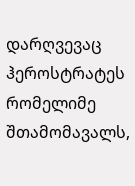დარღვევაც ჰეროსტრატეს რომელიმე შთამომავალს,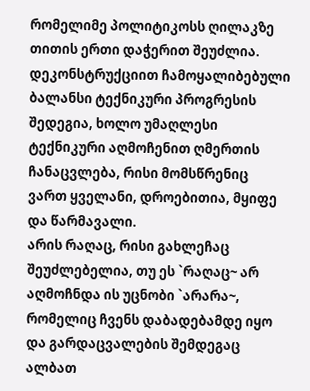რომელიმე პოლიტიკოსს ღილაკზე თითის ერთი დაჭერით შეუძლია. დეკონსტრუქციით ჩამოყალიბებული ბალანსი ტექნიკური პროგრესის შედეგია, ხოლო უმაღლესი ტექნიკური აღმოჩენით ღმერთის ჩანაცვლება, რისი მომსწრენიც ვართ ყველანი, დროებითია, მყიფე და წარმავალი.
არის რაღაც, რისი გახლეჩაც შეუძლებელია, თუ ეს `რაღაც~ არ აღმოჩნდა ის უცნობი `არარა~, რომელიც ჩვენს დაბადებამდე იყო და გარდაცვალების შემდეგაც ალბათ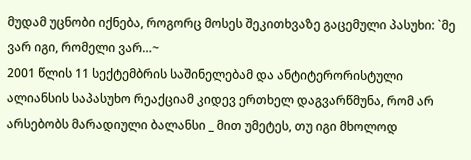მუდამ უცნობი იქნება, როგორც მოსეს შეკითხვაზე გაცემული პასუხი: `მე ვარ იგი, რომელი ვარ…~
2001 წლის 11 სექტემბრის საშინელებამ და ანტიტერორისტული ალიანსის საპასუხო რეაქციამ კიდევ ერთხელ დაგვარწმუნა, რომ არ არსებობს მარადიული ბალანსი _ მით უმეტეს, თუ იგი მხოლოდ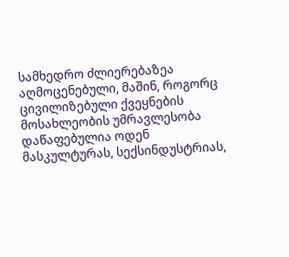სამხედრო ძლიერებაზეა აღმოცენებული, მაშინ, როგორც ცივილიზებული ქვეყნების მოსახლეობის უმრავლესობა დაწაფებულია ოდენ მასკულტურას, სექსინდუსტრიას,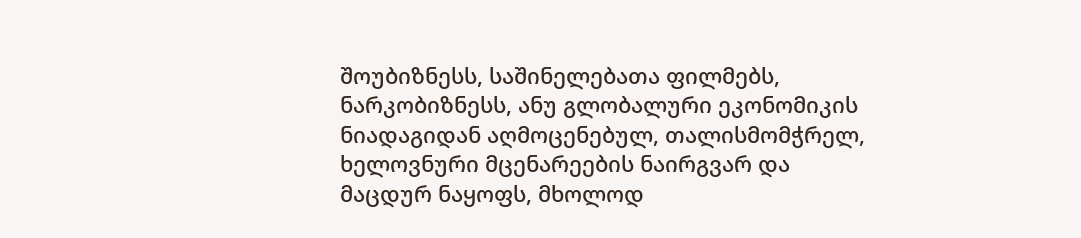შოუბიზნესს, საშინელებათა ფილმებს, ნარკობიზნესს, ანუ გლობალური ეკონომიკის ნიადაგიდან აღმოცენებულ, თალისმომჭრელ, ხელოვნური მცენარეების ნაირგვარ და მაცდურ ნაყოფს, მხოლოდ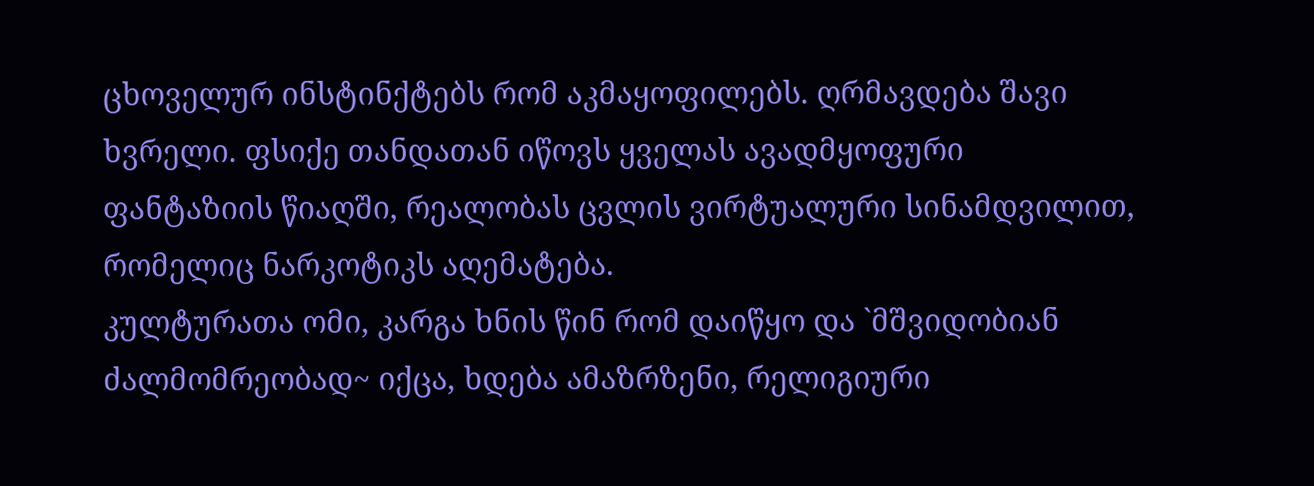ცხოველურ ინსტინქტებს რომ აკმაყოფილებს. ღრმავდება შავი ხვრელი. ფსიქე თანდათან იწოვს ყველას ავადმყოფური ფანტაზიის წიაღში, რეალობას ცვლის ვირტუალური სინამდვილით, რომელიც ნარკოტიკს აღემატება.
კულტურათა ომი, კარგა ხნის წინ რომ დაიწყო და `მშვიდობიან ძალმომრეობად~ იქცა, ხდება ამაზრზენი, რელიგიური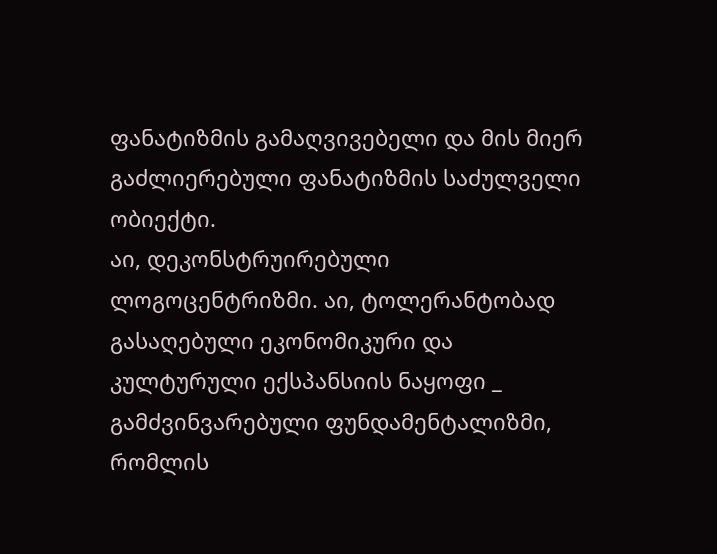ფანატიზმის გამაღვივებელი და მის მიერ გაძლიერებული ფანატიზმის საძულველი ობიექტი.
აი, დეკონსტრუირებული ლოგოცენტრიზმი. აი, ტოლერანტობად გასაღებული ეკონომიკური და კულტურული ექსპანსიის ნაყოფი _ გამძვინვარებული ფუნდამენტალიზმი, რომლის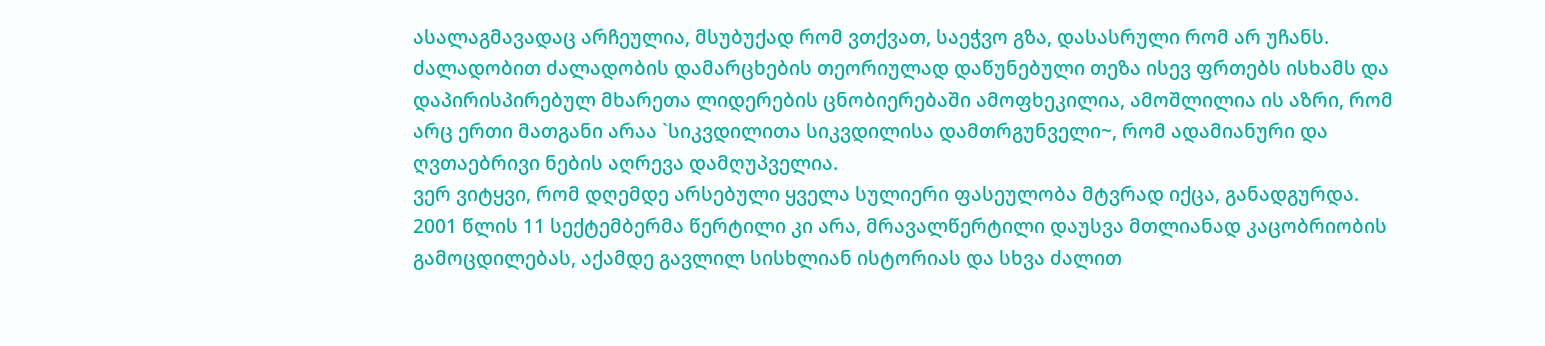ასალაგმავადაც არჩეულია, მსუბუქად რომ ვთქვათ, საეჭვო გზა, დასასრული რომ არ უჩანს.
ძალადობით ძალადობის დამარცხების თეორიულად დაწუნებული თეზა ისევ ფრთებს ისხამს და დაპირისპირებულ მხარეთა ლიდერების ცნობიერებაში ამოფხეკილია, ამოშლილია ის აზრი, რომ არც ერთი მათგანი არაა `სიკვდილითა სიკვდილისა დამთრგუნველი~, რომ ადამიანური და ღვთაებრივი ნების აღრევა დამღუპველია.
ვერ ვიტყვი, რომ დღემდე არსებული ყველა სულიერი ფასეულობა მტვრად იქცა, განადგურდა. 2001 წლის 11 სექტემბერმა წერტილი კი არა, მრავალწერტილი დაუსვა მთლიანად კაცობრიობის გამოცდილებას, აქამდე გავლილ სისხლიან ისტორიას და სხვა ძალით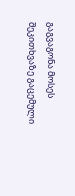გაგვაგონა მოსეს შეკითხვაზე გაცემული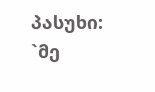პასუხი: `მე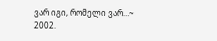ვარ იგი, რომელი ვარ…~
2002.